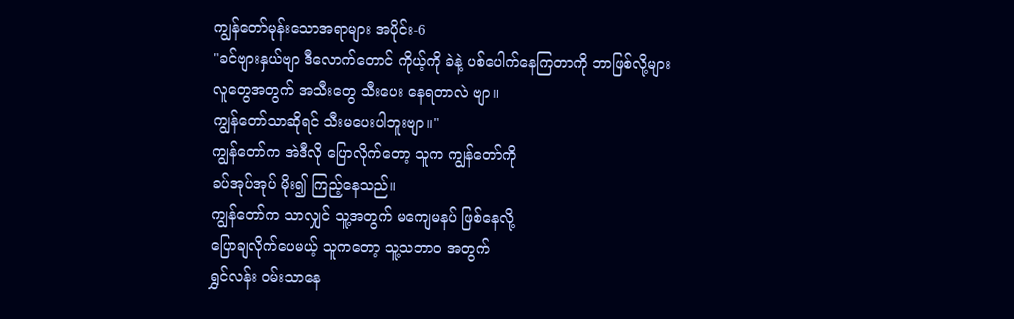ကျွန်တော်မုန်းသောအရာများ အပိုင်း-6
"ခင်ဗျားနှယ်ဗျာ ဒီလောက်တောင် ကိုယ့်ကို ခဲနဲ့ ပစ်ပေါက်နေကြတာကို ဘာဖြစ်လို့များ
လူတွေအတွက် အသီးတွေ သီးပေး နေရတာလဲ ဗျာ။
ကျွန်တော်သာဆိုရင် သီးမပေးပါဘူးဗျာ။"
ကျွန်တော်က အဲဒီလို ပြောလိုက်တော့ သူက ကျွန်တော်ကို
ခပ်အုပ်အုပ် မိုး၍ ကြည့်နေသည်။
ကျွန်တော်က သာလျှင် သူ့အတွက် မကျေမနပ် ဖြစ်နေလို့
ပြောချလိုက်ပေမယ့် သူကတော့ သူ့သဘာဝ အတွက်
ရွှင်လန်း ဝမ်းသာနေ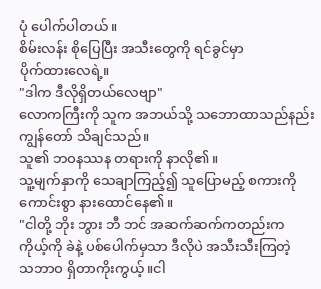ပုံ ပေါက်ပါတယ်။
စိမ်းလန်း စိုပြေပြီး အသီးတွေကို ရင်ခွင်မှာ
ပိုက်ထားလေရဲ့။
"ဒါက ဒီလိုရှိတယ်လေဗျာ"
လောကကြီးကို သူက အဘယ်သို့ သဘောထာသည်နည်း
ကျွန်တော် သိချင်သည်။
သူ၏ ဘဝနဿန တရားကို နာလို၏။
သူ့မျက်နှာကို သေချာကြည့်၍ သူပြောမည့် စကားကို ကောင်းစွာ နားထောင်နေ၏။
"ငါတို့ ဘိုး ဘွား ဘီ ဘင် အဆက်ဆက်ကတည်းက
ကိုယ့်ကို ခဲနဲ့ ပစ်ပေါက်မှသာ ဒီလိုပဲ အသီးသီးကြတဲ့
သဘာဝ ရှိတာကိုးကွယ့်။ငါ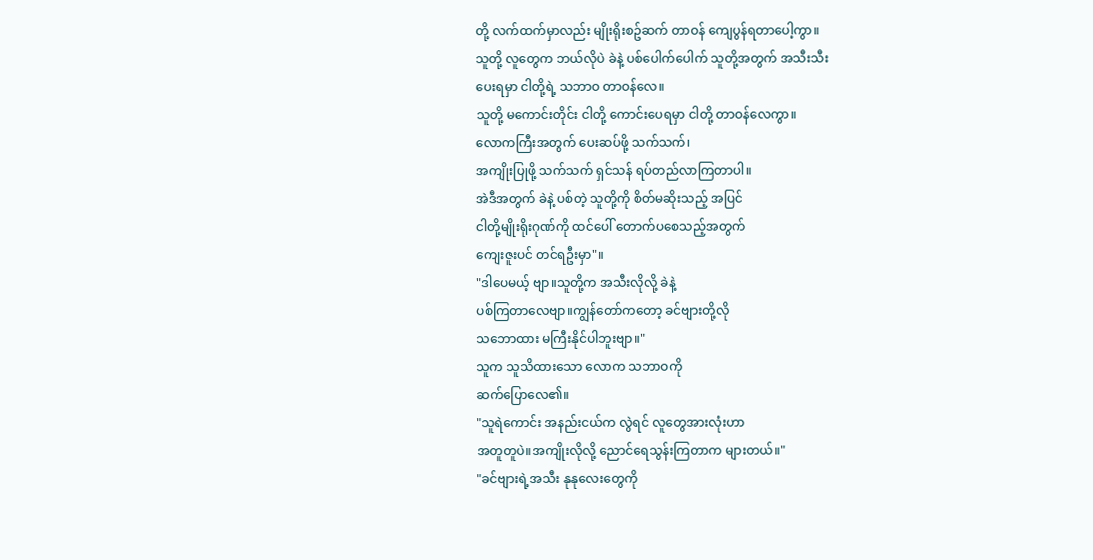တို့ လက်ထက်မှာလည်း မျိုးရိုးစဥ်ဆက် တာဝန် ကျေပွန်ရတာပေါ့ကွာ။
သူတို့ လူတွေက ဘယ်လိုပဲ ခဲနဲ့ ပစ်ပေါက်ပေါက် သူတို့အတွက် အသီးသီး
ပေးရမှာ ငါတို့ရဲ့ သဘာဝ တာဝန်လေ။
သူတို့ မကောင်းတိုင်း ငါတို့ ကောင်းပေရမှာ ငါတို့ တာဝန်လေကွာ။
လောကကြီးအတွက် ပေးဆပ်ဖို့ သက်သက်၊
အကျိုးပြုဖို့ သက်သက် ရှင်သန် ရပ်တည်လာကြတာပါ။
အဲဒီအတွက် ခဲနဲ့ ပစ်တဲ့ သူတို့ကို စိတ်မဆိုးသည့် အပြင်
ငါတို့မျိုးရိုးဂုဏ်ကို ထင်ပေါ် တောက်ပစေသည့်အတွက်
ကျေးဇူးပင် တင်ရဦးမှာ"။
"ဒါပေမယ့် ဗျာ။သူတို့က အသီးလိုလို့ ခဲနဲ့
ပစ်ကြတာလေဗျာ။ကျွန်တော်ကတော့ ခင်ဗျားတို့လို
သဘောထား မကြီးနိုင်ပါဘူးဗျာ။"
သူက သူသိထားသော လောက သဘာဝကို
ဆက်ပြောလေ၏။
"သူရဲကောင်း အနည်းငယ်က လွဲရင် လူတွေအားလုံးဟာ
အတူတူပဲ။အကျိုးလိုလို့ ညောင်ရေသွန်းကြတာက များတယ်။"
"ခင်ဗျားရဲ့အသီး နုနုလေးတွေကို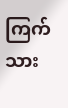ကြက်သား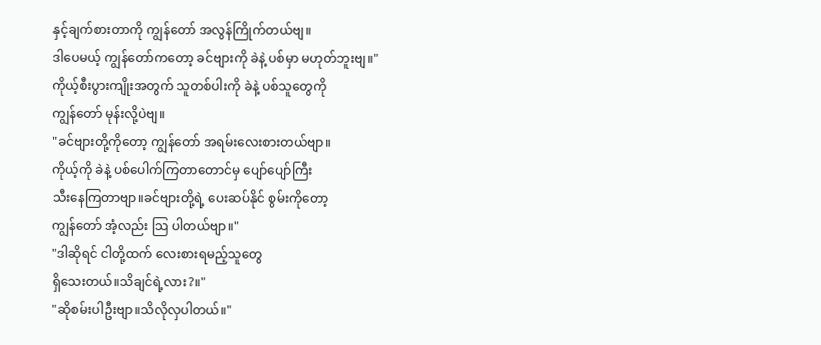နှင့်ချက်စားတာကို ကျွန်တော် အလွန်ကြိုက်တယ်ဗျ။
ဒါပေမယ့် ကျွန်တော်ကတော့ ခင်ဗျားကို ခဲနဲ့ ပစ်မှာ မဟုတ်ဘူးဗျ။"
ကိုယ့်စီးပွားကျိုးအတွက် သူတစ်ပါးကို ခဲနဲ့ ပစ်သူတွေကို
ကျွန်တော် မုန်းလို့ပဲဗျ။
"ခင်ဗျားတို့ကိုတော့ ကျွန်တော် အရမ်းလေးစားတယ်ဗျာ။
ကိုယ့်ကို ခဲနဲ့ ပစ်ပေါက်ကြတာတောင်မှ ပျော်ပျော်ကြီး
သီးနေကြတာဗျာ။ခင်ဗျားတို့ရဲ့ ပေးဆပ်နိုင် စွမ်းကိုတော့
ကျွန်တော် အံ့လည်း သြ ပါတယ်ဗျာ။"
"ဒါဆိုရင် ငါတို့ထက် လေးစားရမည့်သူတွေ
ရှိသေးတယ်။သိချင်ရဲ့လား?။"
"ဆိုစမ်းပါဦးဗျာ။သိလိုလှပါတယ်။"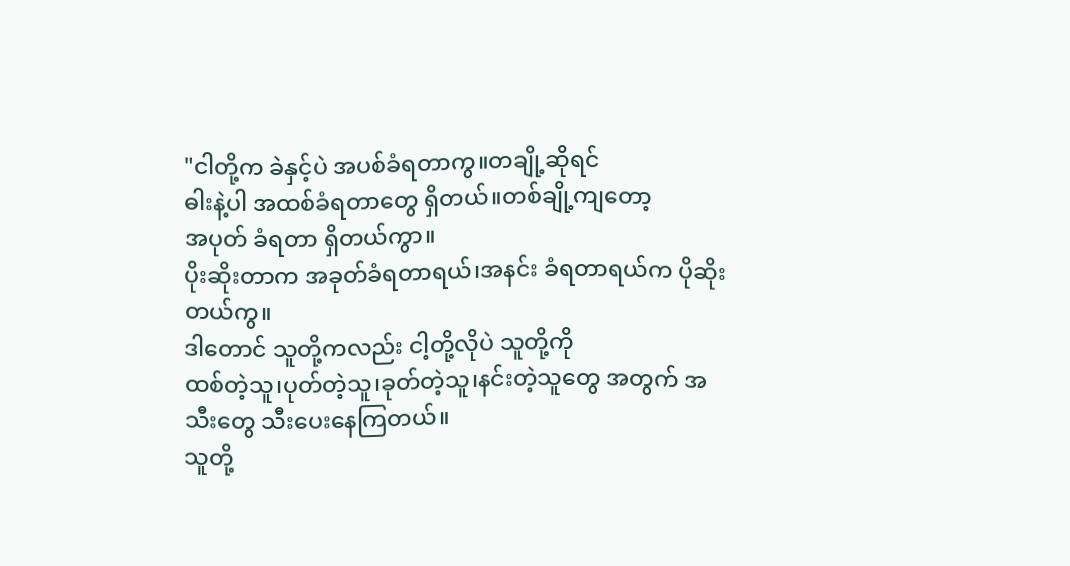"ငါတို့က ခဲနှင့်ပဲ အပစ်ခံရတာကွ။တချို့ဆိုရင်
ဓါးနဲ့ပါ အထစ်ခံရတာတွေ ရှိတယ်။တစ်ချို့ကျတော့
အပုတ် ခံရတာ ရှိတယ်ကွာ။
ပိုးဆိုးတာက အခုတ်ခံရတာရယ်၊အနင်း ခံရတာရယ်က ပိုဆိုးတယ်ကွ။
ဒါတောင် သူတို့ကလည်း ငါ့တို့လိုပဲ သူတို့ကို
ထစ်တဲ့သူ၊ပုတ်တဲ့သူ၊ခုတ်တဲ့သူ၊နင်းတဲ့သူတွေ အတွက် အသီးတွေ သီးပေးနေကြတယ်။
သူတို့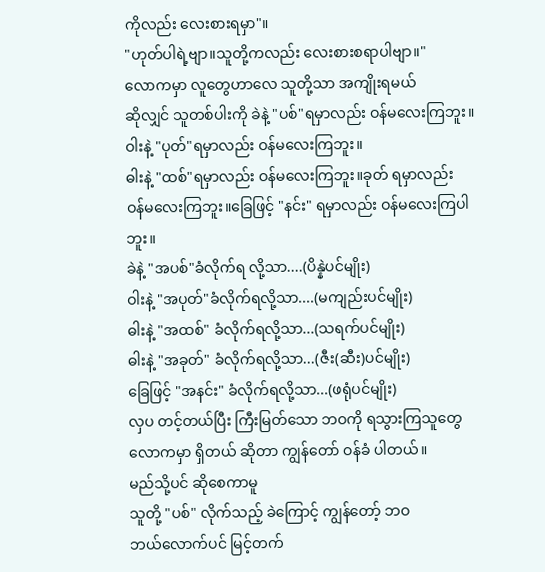ကိုလည်း လေးစားရမှာ"။
"ဟုတ်ပါရဲ့ဗျာ။သူတို့ကလည်း လေးစားစရာပါဗျာ။"
လောကမှာ လူတွေဟာလေ သူတို့သာ အကျိုးရမယ်
ဆိုလျှင် သူတစ်ပါးကို ခဲနဲ့ "ပစ်"ရမှာလည်း ဝန်မလေးကြဘူး။
ဝါးနဲ့ "ပုတ်"ရမှာလည်း ဝန်မလေးကြဘူး။
ဓါးနဲ့ "ထစ်"ရမှာလည်း ဝန်မလေးကြဘူး။ခုတ် ရမှာလည်း
ဝန်မလေးကြဘူး။ခြေဖြင့် "နင်း" ရမှာလည်း ဝန်မလေးကြပါဘူး။
ခဲနဲ့ "အပစ်"ခံလိုက်ရ လို့သာ....(ပိန္နဲပင်မျိုး)
ဝါးနဲ့ "အပုတ်"ခံလိုက်ရလို့သာ....(မကျည်းပင်မျိုး)
ဓါးနဲ့ "အထစ်" ခံလိုက်ရလို့သာ...(သရက်ပင်မျိုး)
ဓါးနဲ့ "အခုတ်" ခံလိုက်ရလို့သာ...(ဇီး(ဆီး)ပင်မျိုး)
ခြေဖြင့် "အနင်း" ခံလိုက်ရလို့သာ...(ဖရုံပင်မျိုး)
လှပ တင့်တယ်ပြီး ကြီးမြတ်သော ဘဝကို ရသွားကြသူတွေ လောကမှာ ရှိတယ် ဆိုတာ ကျွန်တော် ဝန်ခံ ပါတယ်။
မည်သို့ပင် ဆိုစေကာမူ
သူတို့ "ပစ်" လိုက်သည့် ခဲကြောင့် ကျွန်တော့် ဘဝ
ဘယ်လောက်ပင် မြင့်တက်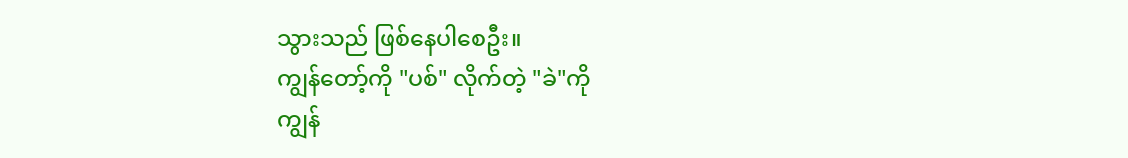သွားသည် ဖြစ်နေပါစေဦး။
ကျွန်တော့်ကို "ပစ်" လိုက်တဲ့ "ခဲ"ကို
ကျွန်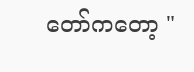တော်ကတော့ "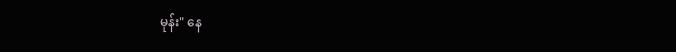မုန်း" နေ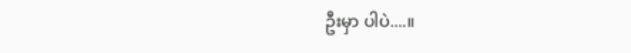ဦးမှာ ပါပဲ....။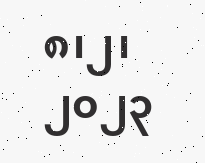၈၊၂၊၂၀၂၃